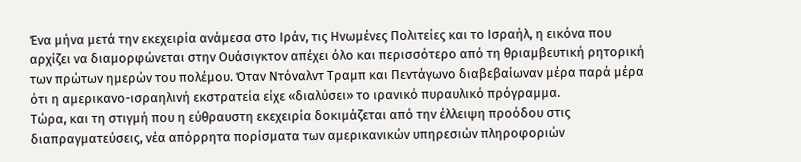Ένα μήνα μετά την εκεχειρία ανάμεσα στο Ιράν, τις Ηνωμένες Πολιτείες και το Ισραήλ, η εικόνα που αρχίζει να διαμορφώνεται στην Ουάσιγκτον απέχει όλο και περισσότερο από τη θριαμβευτική ρητορική των πρώτων ημερών του πολέμου. Όταν Ντόναλντ Τραμπ και Πεντάγωνο διαβεβαίωναν μέρα παρά μέρα ότι η αμερικανο-ισραηλινή εκστρατεία είχε «διαλύσει» το ιρανικό πυραυλικό πρόγραμμα.
Τώρα, και τη στιγμή που η εύθραυστη εκεχειρία δοκιμάζεται από την έλλειψη προόδου στις διαπραγματεύσεις, νέα απόρρητα πορίσματα των αμερικανικών υπηρεσιών πληροφοριών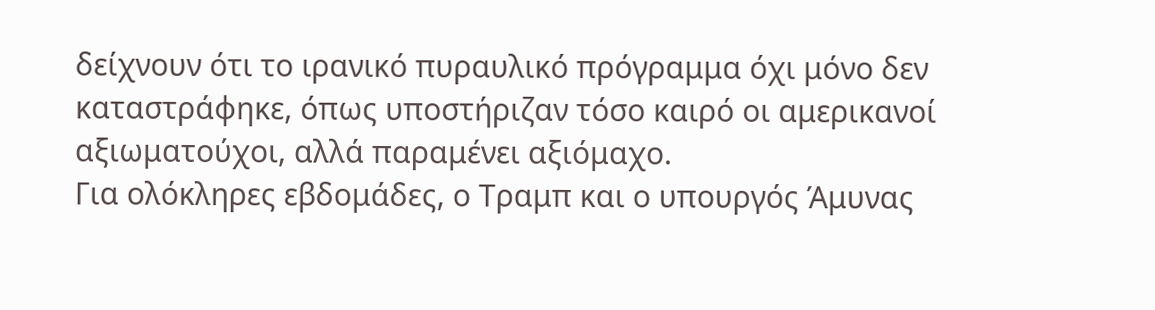δείχνουν ότι το ιρανικό πυραυλικό πρόγραμμα όχι μόνο δεν καταστράφηκε, όπως υποστήριζαν τόσο καιρό οι αμερικανοί αξιωματούχοι, αλλά παραμένει αξιόμαχο.
Για ολόκληρες εβδομάδες, ο Τραμπ και ο υπουργός Άμυνας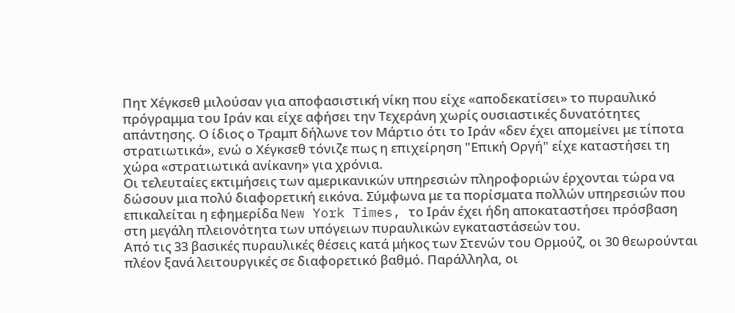Πητ Χέγκσεθ μιλούσαν για αποφασιστική νίκη που είχε «αποδεκατίσει» το πυραυλικό πρόγραμμα του Ιράν και είχε αφήσει την Τεχεράνη χωρίς ουσιαστικές δυνατότητες απάντησης. Ο ίδιος ο Τραμπ δήλωνε τον Μάρτιο ότι το Ιράν «δεν έχει απομείνει με τίποτα στρατιωτικά», ενώ ο Χέγκσεθ τόνιζε πως η επιχείρηση "Επική Οργή" είχε καταστήσει τη χώρα «στρατιωτικά ανίκανη» για χρόνια.
Οι τελευταίες εκτιμήσεις των αμερικανικών υπηρεσιών πληροφοριών έρχονται τώρα να δώσουν μια πολύ διαφορετική εικόνα. Σύμφωνα με τα πορίσματα πολλών υπηρεσιών που επικαλείται η εφημερίδα New York Times, το Ιράν έχει ήδη αποκαταστήσει πρόσβαση στη μεγάλη πλειονότητα των υπόγειων πυραυλικών εγκαταστάσεών του.
Από τις 33 βασικές πυραυλικές θέσεις κατά μήκος των Στενών του Ορμούζ, οι 30 θεωρούνται πλέον ξανά λειτουργικές σε διαφορετικό βαθμό. Παράλληλα, οι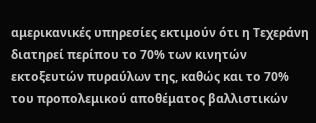αμερικανικές υπηρεσίες εκτιμούν ότι η Τεχεράνη διατηρεί περίπου το 70% των κινητών εκτοξευτών πυραύλων της, καθώς και το 70% του προπολεμικού αποθέματος βαλλιστικών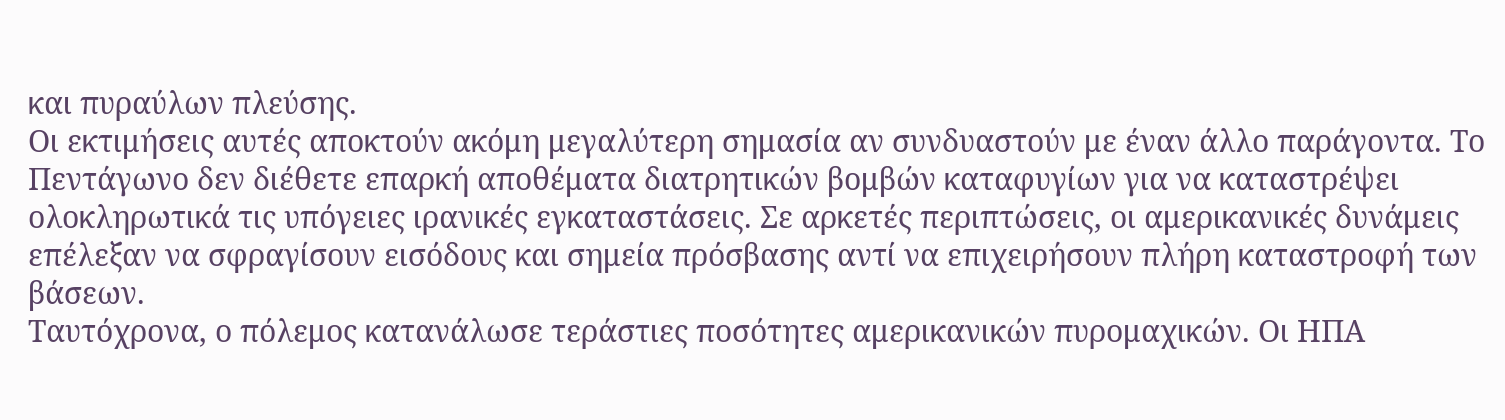και πυραύλων πλεύσης.
Οι εκτιμήσεις αυτές αποκτούν ακόμη μεγαλύτερη σημασία αν συνδυαστούν με έναν άλλο παράγοντα. Το Πεντάγωνο δεν διέθετε επαρκή αποθέματα διατρητικών βομβών καταφυγίων για να καταστρέψει ολοκληρωτικά τις υπόγειες ιρανικές εγκαταστάσεις. Σε αρκετές περιπτώσεις, οι αμερικανικές δυνάμεις επέλεξαν να σφραγίσουν εισόδους και σημεία πρόσβασης αντί να επιχειρήσουν πλήρη καταστροφή των βάσεων.
Ταυτόχρονα, ο πόλεμος κατανάλωσε τεράστιες ποσότητες αμερικανικών πυρομαχικών. Οι ΗΠΑ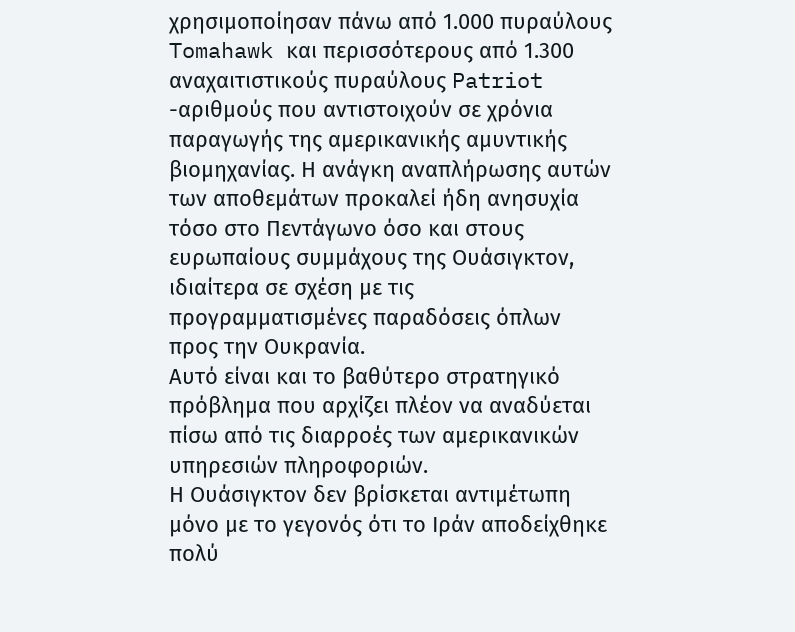χρησιμοποίησαν πάνω από 1.000 πυραύλους Tomahawk και περισσότερους από 1.300 αναχαιτιστικούς πυραύλους Patriot -αριθμούς που αντιστοιχούν σε χρόνια παραγωγής της αμερικανικής αμυντικής βιομηχανίας. Η ανάγκη αναπλήρωσης αυτών των αποθεμάτων προκαλεί ήδη ανησυχία τόσο στο Πεντάγωνο όσο και στους ευρωπαίους συμμάχους της Ουάσιγκτον, ιδιαίτερα σε σχέση με τις προγραμματισμένες παραδόσεις όπλων προς την Ουκρανία.
Αυτό είναι και το βαθύτερο στρατηγικό πρόβλημα που αρχίζει πλέον να αναδύεται πίσω από τις διαρροές των αμερικανικών υπηρεσιών πληροφοριών.
Η Ουάσιγκτον δεν βρίσκεται αντιμέτωπη μόνο με το γεγονός ότι το Ιράν αποδείχθηκε πολύ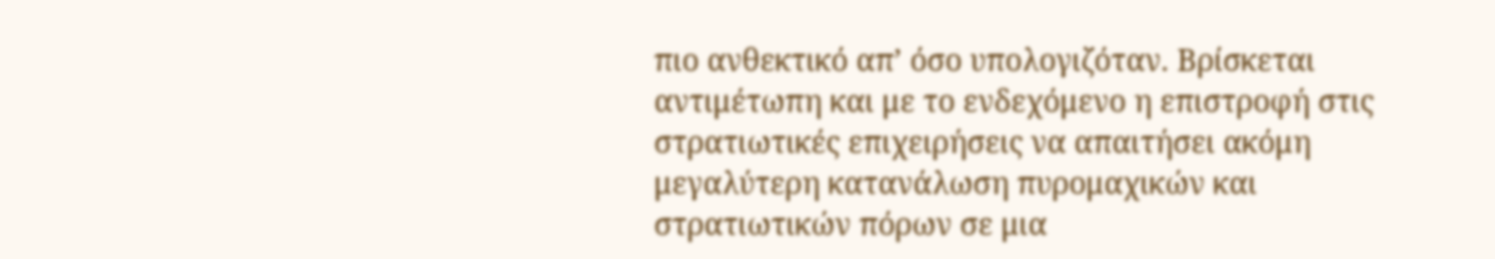πιο ανθεκτικό απ’ όσο υπολογιζόταν. Βρίσκεται αντιμέτωπη και με το ενδεχόμενο η επιστροφή στις στρατιωτικές επιχειρήσεις να απαιτήσει ακόμη μεγαλύτερη κατανάλωση πυρομαχικών και στρατιωτικών πόρων σε μια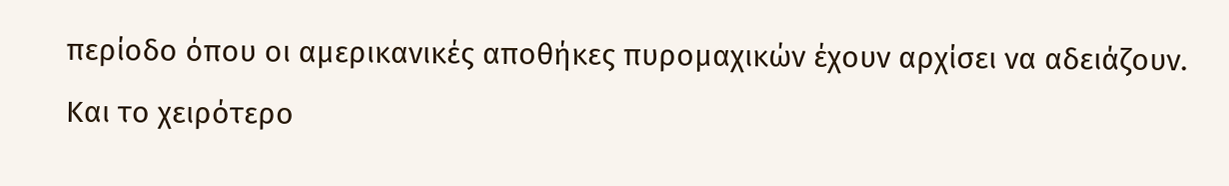περίοδο όπου οι αμερικανικές αποθήκες πυρομαχικών έχουν αρχίσει να αδειάζουν.
Και το χειρότερο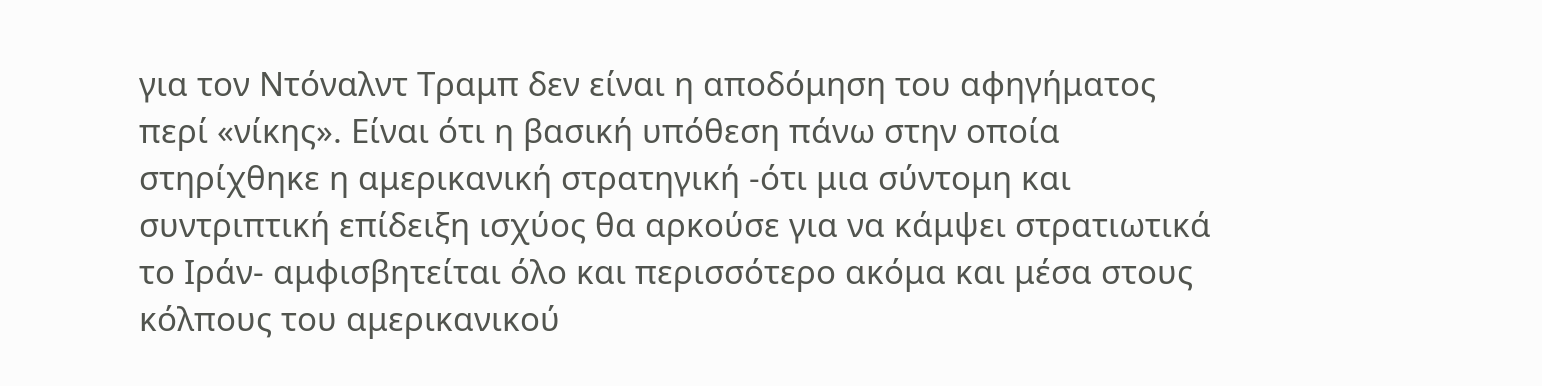για τον Ντόναλντ Τραμπ δεν είναι η αποδόμηση του αφηγήματος περί «νίκης». Είναι ότι η βασική υπόθεση πάνω στην οποία στηρίχθηκε η αμερικανική στρατηγική -ότι μια σύντομη και συντριπτική επίδειξη ισχύος θα αρκούσε για να κάμψει στρατιωτικά το Ιράν- αμφισβητείται όλο και περισσότερο ακόμα και μέσα στους κόλπους του αμερικανικού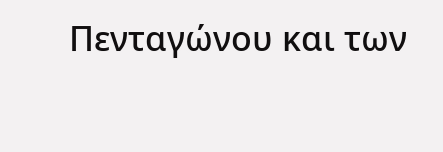Πενταγώνου και των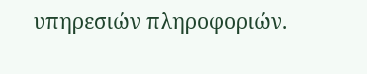υπηρεσιών πληροφοριών.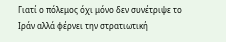Γιατί ο πόλεμος όχι μόνο δεν συνέτριψε το Ιράν αλλά φέρνει την στρατιωτική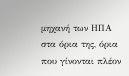μηχανή των ΗΠΑ στα όρια της, όρια που γίνονται πλέον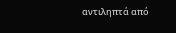αντιληπτά από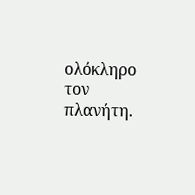ολόκληρο τον πλανήτη.